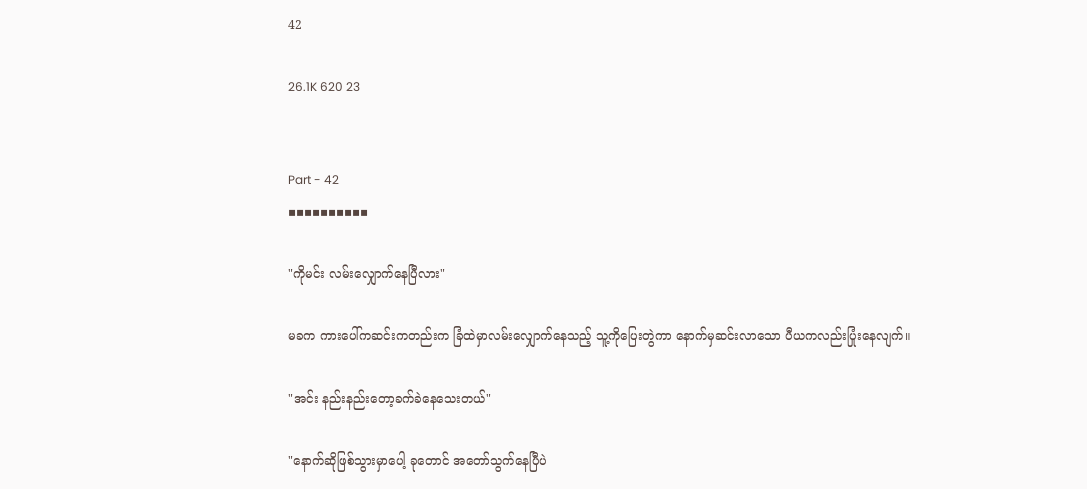42

26.1K 620 23


Part - 42
▪▪▪▪▪▪▪▪▪▪

"ကိုမင်း လမ်းလျှောက်နေပြီလား"

မခက ကားပေါ်ကဆင်းကတည်းက ခြံထဲမှာလမ်းလျှောက်နေသည့် သူ့ကိုပြေးတွဲကာ နောက်မှဆင်းလာသော ပီယကလည်းပြုံးနေလျက်။

"အင်း နည်းနည်းတော့ခက်ခဲနေသေးတယ်"

"နောက်ဆိုဖြစ်သွားမှာပေါ့ ခုတောင် အတော်သွက်နေပြီပဲ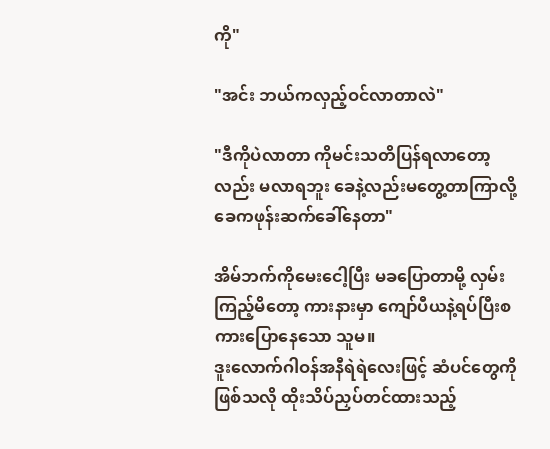ကို"

"အင်း ဘယ်ကလှည့်ဝင်လာတာလဲ"

"ဒီကိုပဲလာတာ ကိုမင်းသတိပြန်ရလာတော့လည်း မလာရဘူး ခေနဲ့လည်းမတွေ့တာကြာလို့ ခေကဖုန်းဆက်ခေါ်နေတာ"

အိမ်ဘက်ကိုမေးငေါ့ပြီး မခပြောတာမို့ လှမ်းကြည့်မိတော့ ကားနားမှာ ကျော်ပီယနဲ့ရပ်ပြီးစကားပြောနေသော သူမ။
ဒူးလောက်ဂါဝန်အနီရဲရဲလေးဖြင့် ဆံပင်တွေကို ဖြစ်သလို ထိုးသိပ်ညှပ်တင်ထားသည့်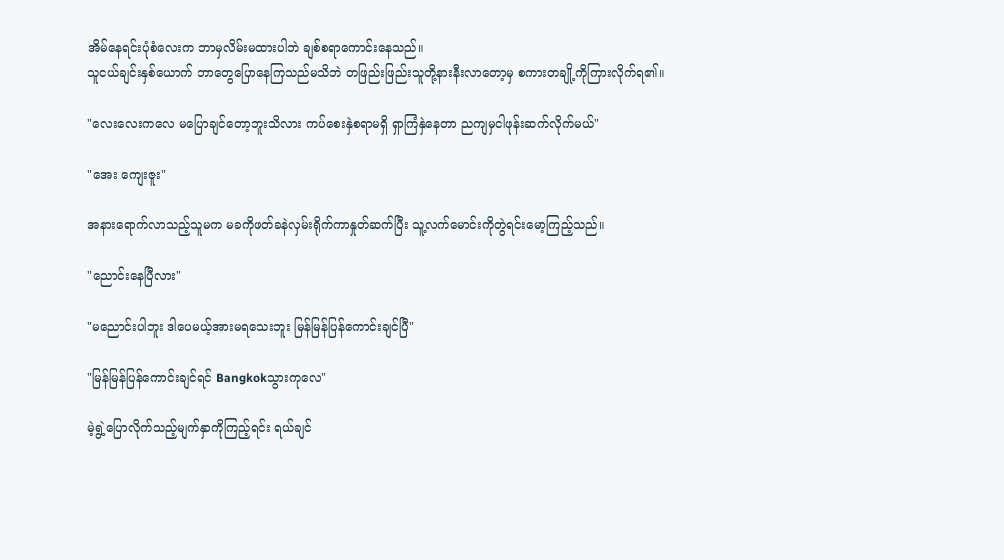အိမ်နေရင်းပုံစံလေးက ဘာမှလိမ်းမထားပါဘဲ ချစ်စရာကောင်းနေသည်။
သူငယ်ချင်းနှစ်ယောက် ဘာတွေပြောနေကြသည်မသိဘဲ တဖြည်းဖြည်းသူတို့နားနီးလာတော့မှ စကားတချို့ကိုကြားလိုက်ရ၏။

"လေးလေးကလေ မပြောချင်တော့ဘူးသိလား ကပ်စေးနှဲစရာမရှိ ရှာကြံနှဲနေတာ ညကျမှငါဖုန်းဆက်လိုက်မယ်"

"အေး ကျေးဇူး"

အနားရောက်လာသည့်သူမက မခကိုဖတ်ခနဲလှမ်းရိုက်ကာနှုတ်ဆက်ပြီး သူ့လက်မောင်းကိုတွဲရင်းမော့ကြည့်သည်။

"ညောင်းနေပြီလား"

"မညောင်းပါဘူး ဒါပေမယ့်အားမရသေးဘူး မြန်မြန်ပြန်ကောင်းချင်ပြီ"

"မြန်မြန်ပြန်ကောင်းချင်ရင် Bangkokသွားကုလေ"

မဲ့ရွဲ့ပြောလိုက်သည့်မျက်နှာကိုကြည့်ရင်း ရယ်ချင်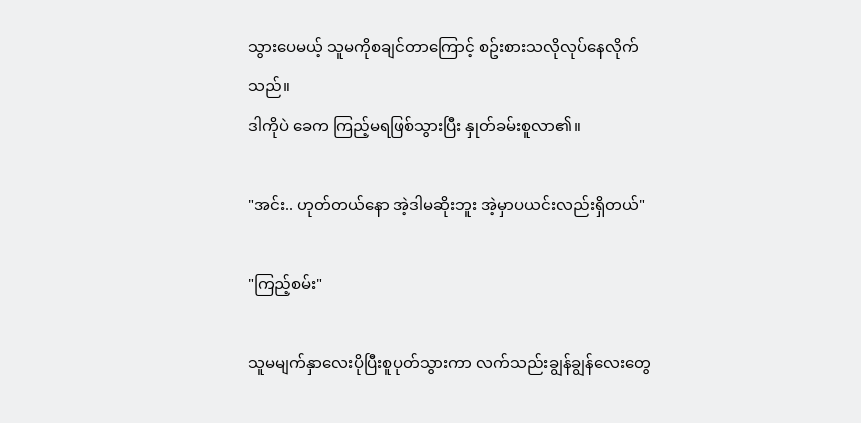သွားပေမယ့် သူမကိုစချင်တာကြောင့် စဥ်းစားသလိုလုပ်နေလိုက်သည်။
ဒါကိုပဲ ခေက ကြည့်မရဖြစ်သွားပြီး နှုတ်ခမ်းစူလာ၏။

"အင်း.. ဟုတ်တယ်နော အဲ့ဒါမဆိုးဘူး အဲ့မှာပယင်းလည်းရှိတယ်"

"ကြည့်စမ်း"

သူမမျက်နှာလေးပိုပြီးစူပုတ်သွားကာ လက်သည်းချွန်ချွန်လေးတွေ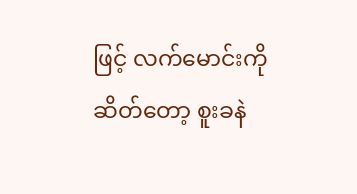ဖြင့် လက်မောင်းကိုဆိတ်တော့ စူးခနဲ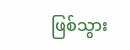ဖြစ်သွား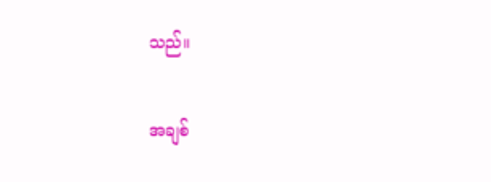သည်။

အချစ်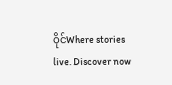ဝိုင်Where stories live. Discover now